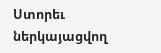Ստորեւ ներկայացվող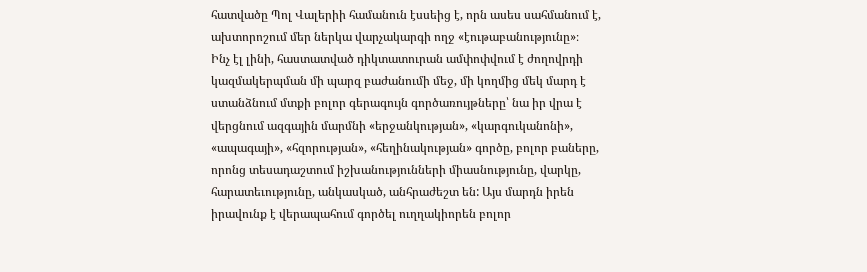հատվածը Պոլ Վալերիի համանուն էսսեից է, որն ասես սահմանում է, ախտորոշում մեր ներկա վարչակարգի ողջ «էութաբանությունը»։
Ինչ էլ լինի, հաստատված դիկտատուրան ամփոփվում է ժողովրդի կազմակերպման մի պարզ բաժանումի մեջ, մի կողմից մեկ մարդ է ստանձնում մտքի բոլոր գերագույն գործառույթները՝ նա իր վրա է վերցնում ազգային մարմնի «երջանկության», «կարգուկանոնի», «ապագայի», «հզորության», «հեղինակության» գործը, բոլոր բաները, որոնց տեսադաշտում իշխանությունների միասնությունը, վարկը, հարատեւությունը, անկասկած, անհրաժեշտ են: Այս մարդն իրեն իրավունք է վերապահում գործել ուղղակիորեն բոլոր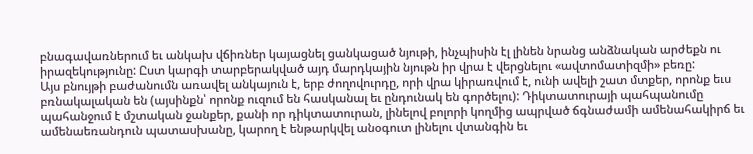բնագավառներում եւ անկախ վճիռներ կայացնել ցանկացած նյութի, ինչպիսին էլ լինեն նրանց անձնական արժեքն ու իրազեկությունը: Ըստ կարգի տարբերակված այդ մարդկային նյութն իր վրա է վերցնելու «ավտոմատիզմի» բեռը:
Այս բնույթի բաժանումն առավել անկայուն է, երբ ժողովուրդը, որի վրա կիրառվում է, ունի ավելի շատ մտքեր, որոնք եւս բռնակալական են (այսինքն՝ որոնք ուզում են հասկանալ եւ ընդունակ են գործելու): Դիկտատուրայի պահպանումը պահանջում է մշտական ջանքեր, քանի որ դիկտատուրան, լինելով բոլորի կողմից ապրված ճգնաժամի ամենահակիրճ եւ ամենաեռանդուն պատասխանը, կարող է ենթարկվել անօգուտ լինելու վտանգին եւ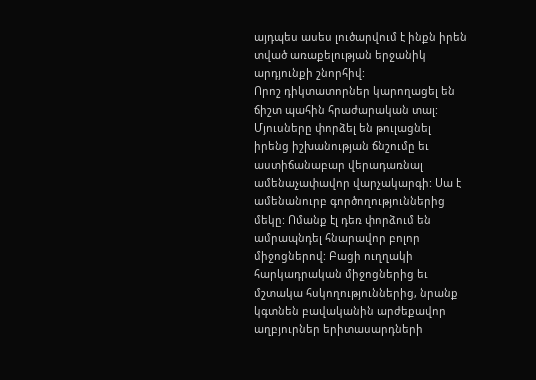այդպես ասես լուծարվում է ինքն իրեն տված առաքելության երջանիկ արդյունքի շնորհիվ:
Որոշ դիկտատորներ կարողացել են ճիշտ պահին հրաժարական տալ: Մյուսները փորձել են թուլացնել իրենց իշխանության ճնշումը եւ աստիճանաբար վերադառնալ ամենաչափավոր վարչակարգի: Սա է ամենանուրբ գործողություններից մեկը: Ոմանք էլ դեռ փորձում են ամրապնդել հնարավոր բոլոր միջոցներով: Բացի ուղղակի հարկադրական միջոցներից եւ մշտակա հսկողություններից, նրանք կգտնեն բավականին արժեքավոր աղբյուրներ երիտասարդների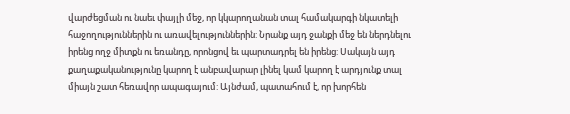վարժեցման ու նաեւ փայլի մեջ, որ կկարողանան տալ համակարգի նկատելի հաջողություններին ու առավելություններին: Նրանք այդ ջանքի մեջ են ներդնելու իրենց ողջ միտքն ու եռանդը, որոնցով եւ պարտադրել են իրենց: Սակայն այդ քաղաքականությունը կարող է անբավարար լինել կամ կարող է արդյունք տալ միայն շատ հեռավոր ապագայում: Այնժամ, պատահում է, որ խորհեն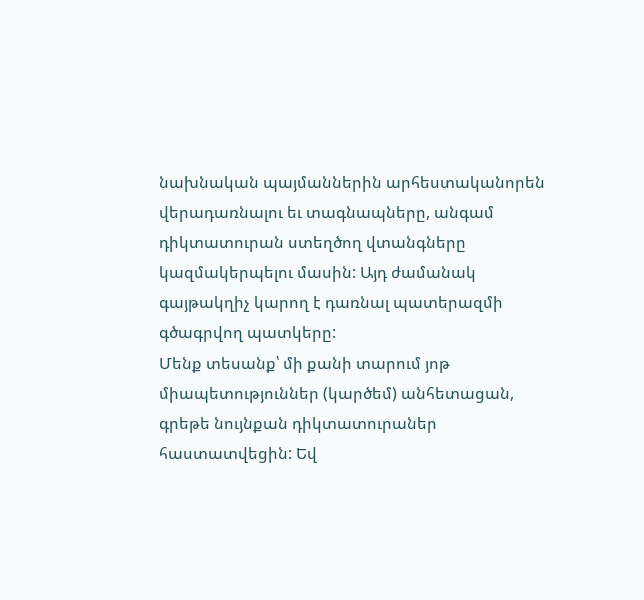նախնական պայմաններին արհեստականորեն վերադառնալու եւ տագնապները, անգամ դիկտատուրան ստեղծող վտանգները կազմակերպելու մասին: Այդ ժամանակ գայթակղիչ կարող է դառնալ պատերազմի գծագրվող պատկերը:
Մենք տեսանք՝ մի քանի տարում յոթ միապետություններ (կարծեմ) անհետացան, գրեթե նույնքան դիկտատուրաներ հաստատվեցին: Եվ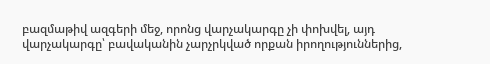բազմաթիվ ազգերի մեջ, որոնց վարչակարգը չի փոխվել, այդ վարչակարգը՝ բավականին չարչրկված որքան իրողություններից,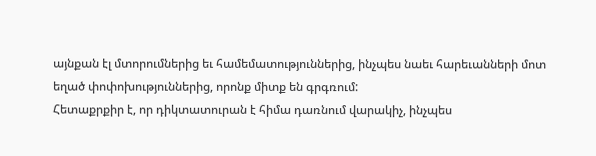այնքան էլ մտորումներից եւ համեմատություններից, ինչպես նաեւ հարեւանների մոտ եղած փոփոխություններից, որոնք միտք են գրգռում:
Հետաքրքիր է, որ դիկտատուրան է հիմա դառնում վարակիչ, ինչպես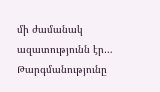մի ժամանակ ազատությունն էր…
Թարգմանությունը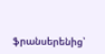ֆրանսերենից՝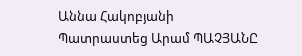Աննա Հակոբյանի
Պատրաստեց Արամ ՊԱՉՅԱՆԸ